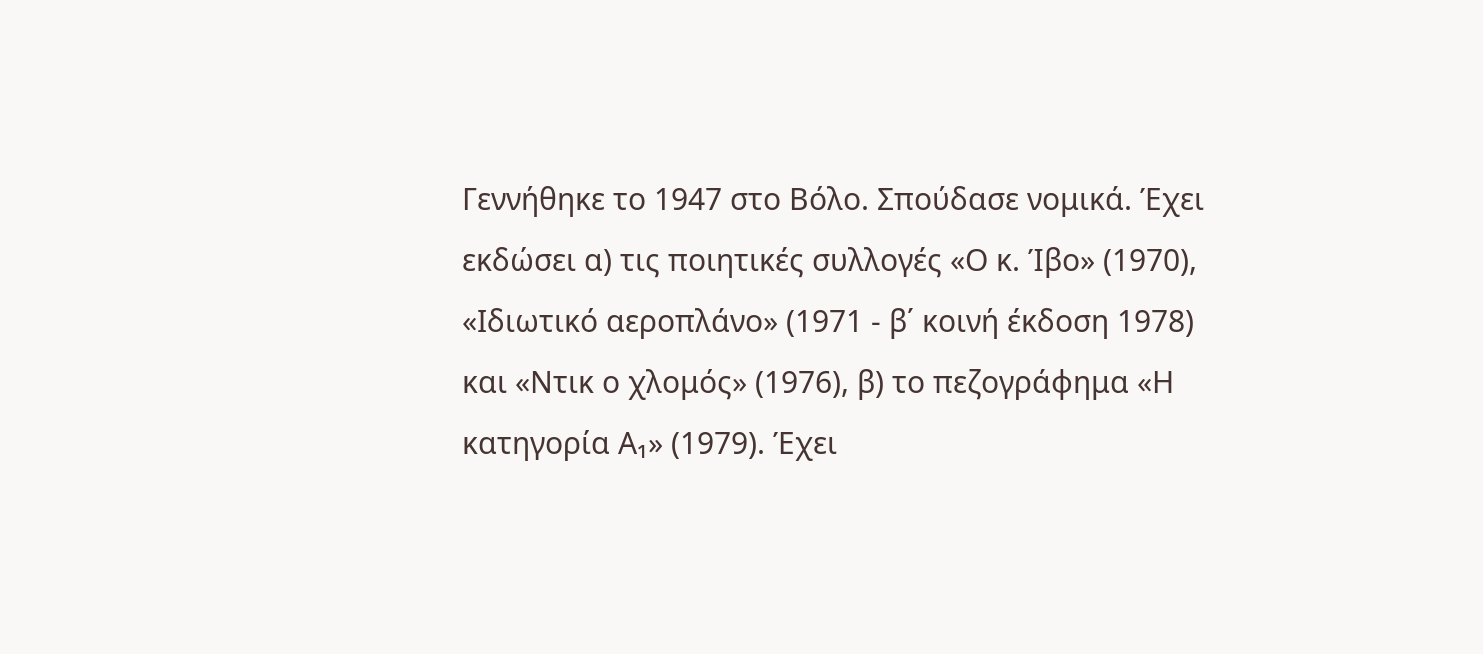Γεννήθηκε το 1947 στο Βόλο. Σπούδασε νομικά. Έχει εκδώσει α) τις ποιητικές συλλογές «Ο κ. Ίβο» (1970), «Ιδιωτικό αεροπλάνο» (1971 - β΄ κοινή έκδοση 1978) και «Ντικ ο χλομός» (1976), β) το πεζογράφημα «Η κατηγορία Α₁» (1979). Έχει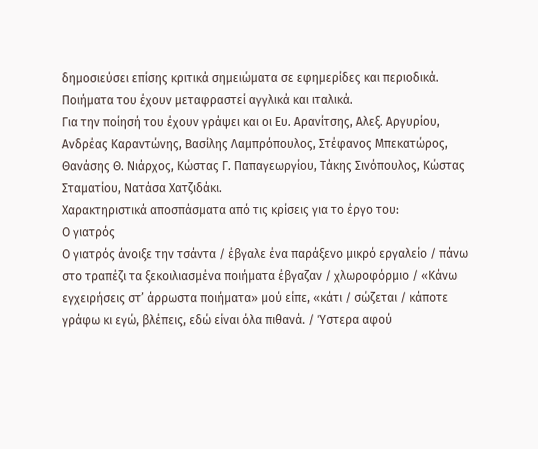δημοσιεύσει επίσης κριτικά σημειώματα σε εφημερίδες και περιοδικά. Ποιήματα του έχουν μεταφραστεί αγγλικά και ιταλικά.
Για την ποίησή του έχουν γράψει και οι Ευ. Αρανίτσης, Αλεξ. Αργυρίου, Ανδρέας Καραντώνης, Βασίλης Λαμπρόπουλος, Στέφανος Μπεκατώρος, Θανάσης Θ. Νιάρχος, Κώστας Γ. Παπαγεωργίου, Τάκης Σινόπουλος, Κώστας Σταματίου, Νατάσα Χατζιδάκι.
Χαρακτηριστικά αποσπάσματα από τις κρίσεις για το έργο του:
Ο γιατρός
Ο γιατρός άνοιξε την τσάντα / έβγαλε ένα παράξενο μικρό εργαλείο / πάνω στο τραπέζι τα ξεκοιλιασμένα ποιήματα έβγαζαν / χλωροφόρμιο / «Κάνω εγχειρήσεις στ’ άρρωστα ποιήματα» μού είπε, «κάτι / σώζεται / κάποτε γράφω κι εγώ, βλέπεις, εδώ είναι όλα πιθανά. / Ύστερα αφού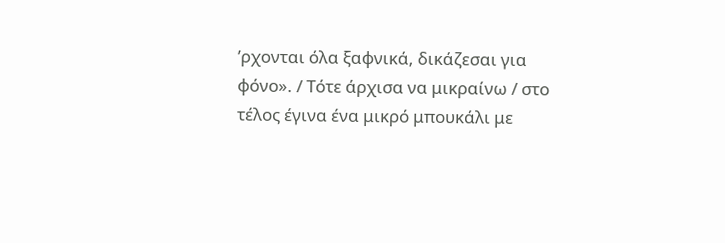’ρχονται όλα ξαφνικά, δικάζεσαι για φόνο». / Τότε άρχισα να μικραίνω / στο τέλος έγινα ένα μικρό μπουκάλι με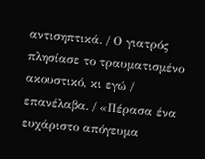αντισηπτικά. / Ο γιατρός πλησίασε το τραυματισμένο ακουστικό, κι εγώ / επανέλαβα. / «Πέρασα ένα ευχάριστο απόγευμα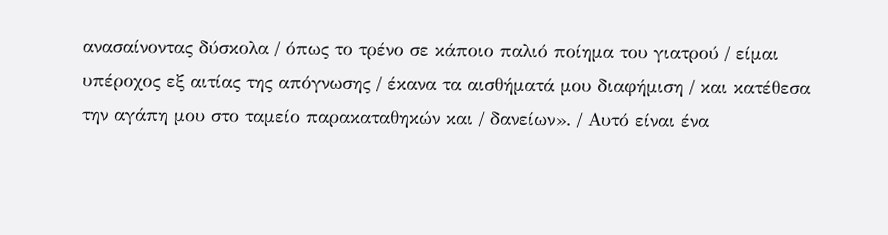ανασαίνοντας δύσκολα / όπως το τρένο σε κάποιο παλιό ποίημα του γιατρού / είμαι υπέροχος εξ αιτίας της απόγνωσης / έκανα τα αισθήματά μου διαφήμιση / και κατέθεσα την αγάπη μου στο ταμείο παρακαταθηκών και / δανείων». / Αυτό είναι ένα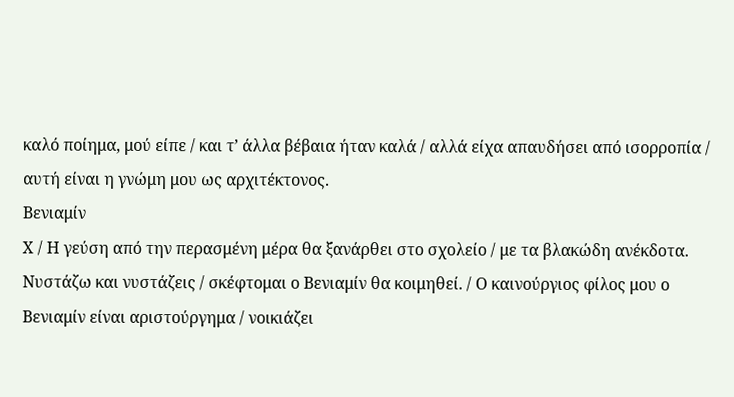καλό ποίημα, μού είπε / και τ’ άλλα βέβαια ήταν καλά / αλλά είχα απαυδήσει από ισορροπία / αυτή είναι η γνώμη μου ως αρχιτέκτονος.
Βενιαμίν
Χ / Η γεύση από την περασμένη μέρα θα ξανάρθει στο σχολείο / με τα βλακώδη ανέκδοτα. Νυστάζω και νυστάζεις / σκέφτομαι ο Βενιαμίν θα κοιμηθεί. / Ο καινούργιος φίλος μου ο Βενιαμίν είναι αριστούργημα / νοικιάζει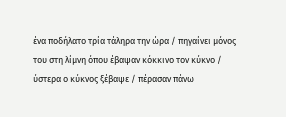ένα ποδήλατο τρία τάληρα την ώρα / πηγαίνει μόνος του στη λίμνη όπου έβαψαν κόκκινο τον κύκνο / ύστερα ο κύκνος ξέβαψε / πέρασαν πάνω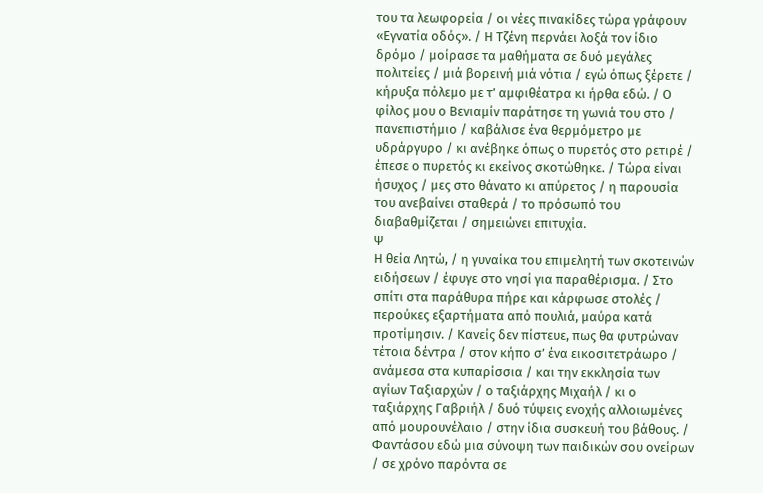του τα λεωφορεία / οι νέες πινακίδες τώρα γράφουν «Εγνατία οδός». / Η Τζένη περνάει λοξά τον ίδιο δρόμο / μοίρασε τα μαθήματα σε δυό μεγάλες πολιτείες / μιά βορεινή μιά νότια / εγώ όπως ξέρετε / κήρυξα πόλεμο με τ’ αμφιθέατρα κι ήρθα εδώ. / Ο φίλος μου ο Βενιαμίν παράτησε τη γωνιά του στο / πανεπιστήμιο / καβάλισε ένα θερμόμετρο με υδράργυρο / κι ανέβηκε όπως ο πυρετός στο ρετιρέ / έπεσε ο πυρετός κι εκείνος σκοτώθηκε. / Τώρα είναι ήσυχος / μες στο θάνατο κι απύρετος / η παρουσία του ανεβαίνει σταθερά / το πρόσωπό του διαβαθμίζεται / σημειώνει επιτυχία.
Ψ
Η θεία Λητώ, / η γυναίκα του επιμελητή των σκοτεινών ειδήσεων / έφυγε στο νησί για παραθέρισμα. / Στο σπίτι στα παράθυρα πήρε και κάρφωσε στολές / περούκες εξαρτήματα από πουλιά, μαύρα κατά προτίμησιν. / Κανείς δεν πίστευε, πως θα φυτρώναν τέτοια δέντρα / στον κήπο σ’ ένα εικοσιτετράωρο / ανάμεσα στα κυπαρίσσια / και την εκκλησία των αγίων Ταξιαρχών / ο ταξιάρχης Μιχαήλ / κι ο ταξιάρχης Γαβριήλ / δυό τύψεις ενοχής αλλοιωμένες από μουρουνέλαιο / στην ίδια συσκευή του βάθους. / Φαντάσου εδώ μια σύνοψη των παιδικών σου ονείρων / σε χρόνο παρόντα σε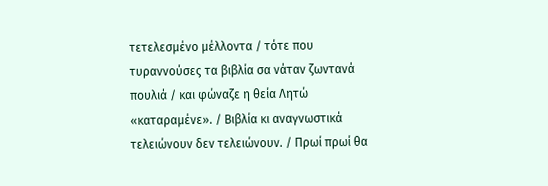τετελεσμένο μέλλοντα / τότε που τυραννούσες τα βιβλία σα νάταν ζωντανά πουλιά / και φώναζε η θεία Λητώ «καταραμένε». / Βιβλία κι αναγνωστικά τελειώνουν δεν τελειώνουν. / Πρωί πρωί θα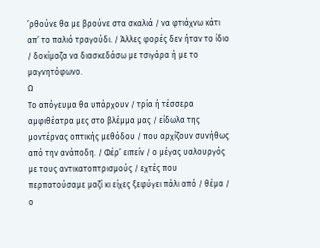’ρθούνε θα με βρούνε στα σκαλιά / να φτιάχνω κάτι απ’ το παλιό τραγούδι. / Άλλες φορές δεν ήταν το ίδιο / δοκίμαζα να διασκεδάσω με τσιγάρα ή με το μαγνητόφωνο.
Ω
Το απόγευμα θα υπάρχουν / τρία ή τέσσερα αμφιθέατρα μες στο βλέμμα μας / είδωλα της μοντέρνας οπτικής μεθόδου / που αρχίζουν συνήθως από την ανάποδη. / Φέρ’ ειπείν / ο μέγας υαλουργός με τους αντικατοπτρισμούς / εχτές που περπατούσαμε μαζί κι είχες ξεφύγει πάλι από / θέμα / ο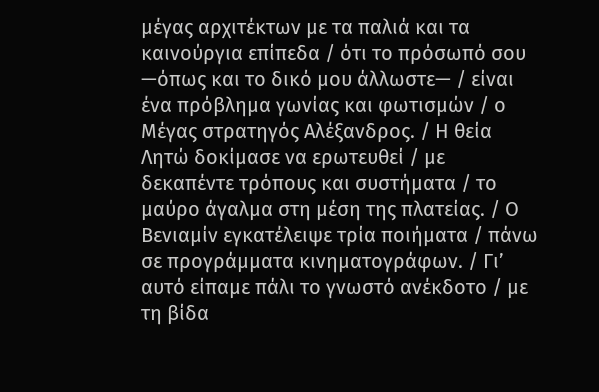μέγας αρχιτέκτων με τα παλιά και τα καινούργια επίπεδα / ότι το πρόσωπό σου —όπως και το δικό μου άλλωστε— / είναι ένα πρόβλημα γωνίας και φωτισμών / ο Μέγας στρατηγός Αλέξανδρος. / Η θεία Λητώ δοκίμασε να ερωτευθεί / με δεκαπέντε τρόπους και συστήματα / το μαύρο άγαλμα στη μέση της πλατείας. / Ο Βενιαμίν εγκατέλειψε τρία ποιήματα / πάνω σε προγράμματα κινηματογράφων. / Γι’ αυτό είπαμε πάλι το γνωστό ανέκδοτο / με τη βίδα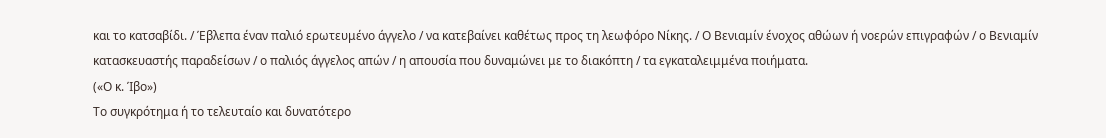και το κατσαβίδι. / Έβλεπα έναν παλιό ερωτευμένο άγγελο / να κατεβαίνει καθέτως προς τη λεωφόρο Νίκης. / Ο Βενιαμίν ένοχος αθώων ή νοερών επιγραφών / ο Βενιαμίν κατασκευαστής παραδείσων / ο παλιός άγγελος απών / η απουσία που δυναμώνει με το διακόπτη / τα εγκαταλειμμένα ποιήματα.
(«Ο κ. Ίβο»)
Το συγκρότημα ή το τελευταίο και δυνατότερο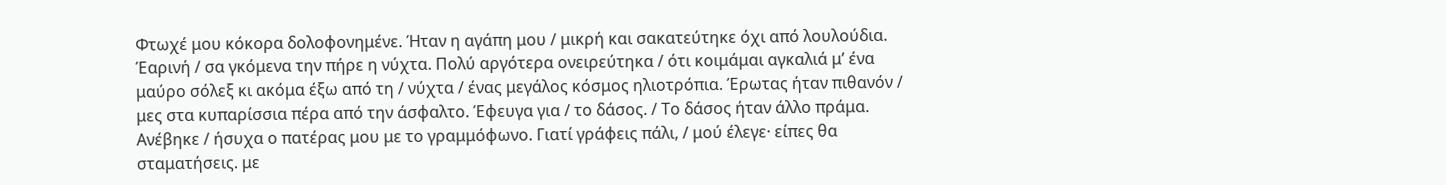Φτωχέ μου κόκορα δολοφονημένε. Ήταν η αγάπη μου / μικρή και σακατεύτηκε όχι από λουλούδια. Έαρινή / σα γκόμενα την πήρε η νύχτα. Πολύ αργότερα ονειρεύτηκα / ότι κοιμάμαι αγκαλιά μ’ ένα μαύρο σόλεξ κι ακόμα έξω από τη / νύχτα / ένας μεγάλος κόσμος ηλιοτρόπια. Έρωτας ήταν πιθανόν / μες στα κυπαρίσσια πέρα από την άσφαλτο. Έφευγα για / το δάσος. / Το δάσος ήταν άλλο πράμα. Ανέβηκε / ήσυχα ο πατέρας μου με το γραμμόφωνο. Γιατί γράφεις πάλι, / μού έλεγε· είπες θα σταματήσεις. με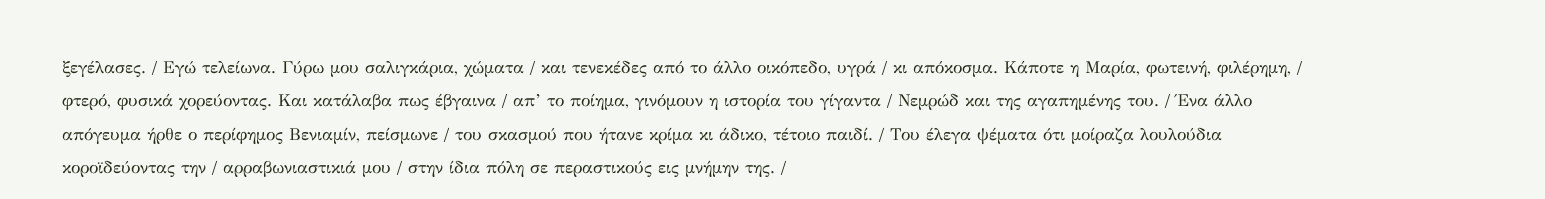ξεγέλασες. / Εγώ τελείωνα. Γύρω μου σαλιγκάρια, χώματα / και τενεκέδες από το άλλο οικόπεδο, υγρά / κι απόκοσμα. Κάποτε η Μαρία, φωτεινή, φιλέρημη, / φτερό, φυσικά χορεύοντας. Και κατάλαβα πως έβγαινα / απ’ το ποίημα, γινόμουν η ιστορία του γίγαντα / Νεμρώδ και της αγαπημένης του. / Ένα άλλο απόγευμα ήρθε ο περίφημος Βενιαμίν, πείσμωνε / του σκασμού που ήτανε κρίμα κι άδικο, τέτοιο παιδί. / Του έλεγα ψέματα ότι μοίραζα λουλούδια κοροϊδεύοντας την / αρραβωνιαστικιά μου / στην ίδια πόλη σε περαστικούς εις μνήμην της. /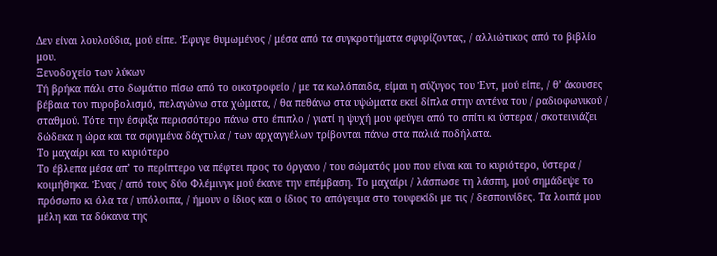Δεν είναι λουλούδια, μού είπε. Έφυγε θυμωμένος / μέσα από τα συγκροτήματα σφυρίζοντας, / αλλιώτικος από το βιβλίο μου.
Ξενοδοχείο των λύκων
Τή βρήκα πάλι στο δωμάτιο πίσω από το οικοτροφείο / με τα κωλόπαιδα, είμαι η σύζυγος του Έντ, μού είπε, / θ’ άκουσες βέβαια τον πυροβολισμό, πελαγώνω στα χώματα, / θα πεθάνω στα υψώματα εκεί δίπλα στην αντένα του / ραδιοφωνικού / σταθμού. Τότε την έσφιξα περισσότερο πάνω στο έπιπλο / γιατί η ψυχή μου φεύγει από το σπίτι κι ύστερα / σκοτεινιάζει δώδεκα η ώρα και τα σφιγμένα δάχτυλα / των αρχαγγέλων τρίβονται πάνω στα παλιά ποδήλατα.
Το μαχαίρι και το κυριότερο
Το έβλεπα μέσα απ’ το περίπτερο να πέφτει προς το όργανο / του σώματός μου που είναι και το κυριότερο, ύστερα / κοιμήθηκα. Ένας / από τους δύο Φλέμινγκ μού έκανε την επέμβαση. Το μαχαίρι / λάσπωσε τη λάσπη, μού σημάδεψε το πρόσωπο κι όλα τα / υπόλοιπα, / ήμουν ο ίδιος και ο ίδιος το απόγευμα στο τουφεκίδι με τις / δεσποινίδες. Τα λοιπά μου μέλη και τα δόκανα της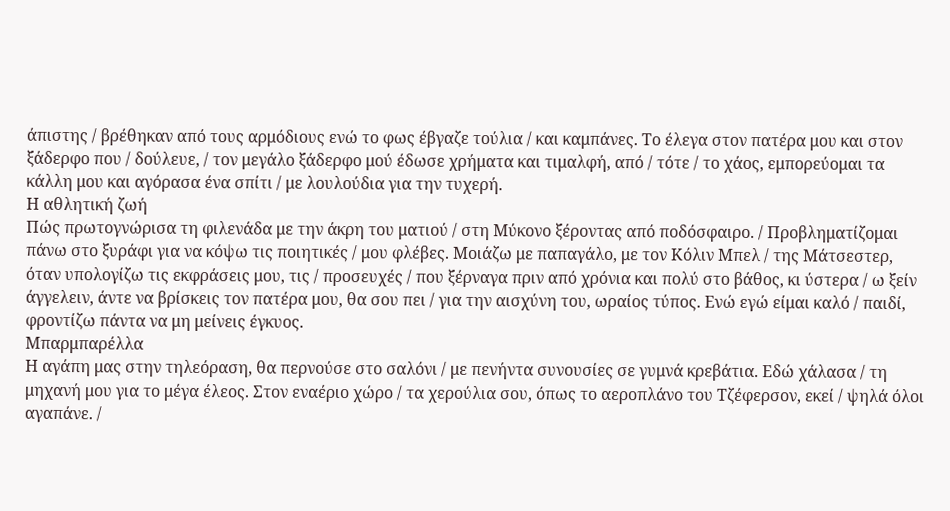άπιστης / βρέθηκαν από τους αρμόδιους ενώ το φως έβγαζε τούλια / και καμπάνες. Το έλεγα στον πατέρα μου και στον ξάδερφο που / δούλευε, / τον μεγάλο ξάδερφο μού έδωσε χρήματα και τιμαλφή, από / τότε / το χάος, εμπορεύομαι τα κάλλη μου και αγόρασα ένα σπίτι / με λουλούδια για την τυχερή.
Η αθλητική ζωή
Πώς πρωτογνώρισα τη φιλενάδα με την άκρη του ματιού / στη Μύκονο ξέροντας από ποδόσφαιρο. / Προβληματίζομαι πάνω στο ξυράφι για να κόψω τις ποιητικές / μου φλέβες. Μοιάζω με παπαγάλο, με τον Κόλιν Μπελ / της Μάτσεστερ, όταν υπολογίζω τις εκφράσεις μου, τις / προσευχές / που ξέρναγα πριν από χρόνια και πολύ στο βάθος, κι ύστερα / ω ξείν άγγελειν, άντε να βρίσκεις τον πατέρα μου, θα σου πει / για την αισχύνη του, ωραίος τύπος. Ενώ εγώ είμαι καλό / παιδί, φροντίζω πάντα να μη μείνεις έγκυος.
Μπαρμπαρέλλα
Η αγάπη μας στην τηλεόραση, θα περνούσε στο σαλόνι / με πενήντα συνουσίες σε γυμνά κρεβάτια. Εδώ χάλασα / τη μηχανή μου για το μέγα έλεος. Στον εναέριο χώρο / τα χερούλια σου, όπως το αεροπλάνο του Τζέφερσον, εκεί / ψηλά όλοι αγαπάνε. /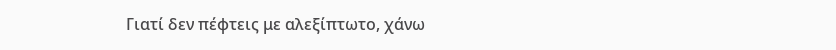Γιατί δεν πέφτεις με αλεξίπτωτο, χάνω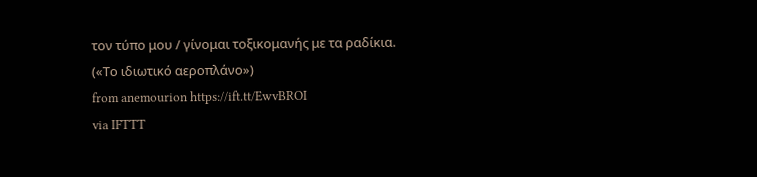τον τύπο μου / γίνομαι τοξικομανής με τα ραδίκια.
(«Το ιδιωτικό αεροπλάνο»)
from anemourion https://ift.tt/EwvBROI
via IFTTT